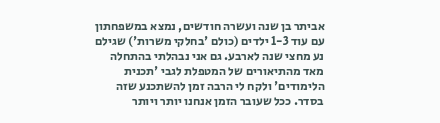אביתר בן שנה ועשרה חודשים, נמצא במשפחתון עם עוד 1-3 ילדים (כולם 'בחלקי משרות') שגילם נע מחצי שנה לארבע. גם אני נבהלתי בהתחלה מאד מהתיאורים של המטפלת לגבי 'תכנית הלימודים' ולקח לי הרבה זמן להשתכנע שזה בסדר. ככל שעובר הזמן אנחנו יותר ויותר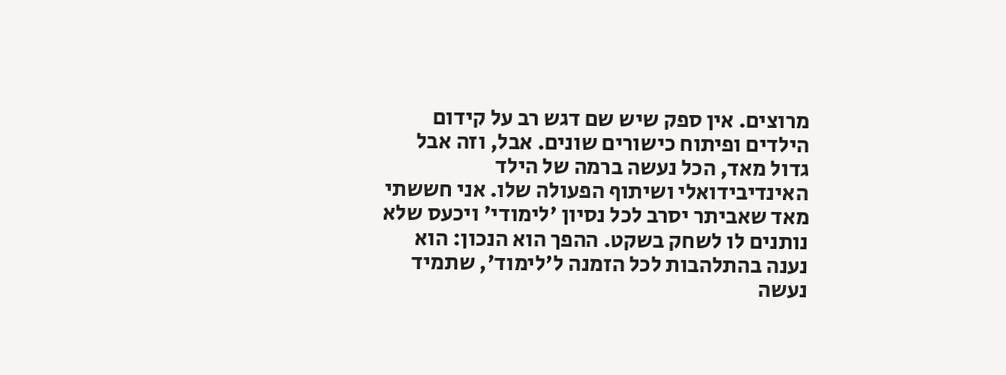מרוצים. אין ספק שיש שם דגש רב על קידום הילדים ופיתוח כישורים שונים. אבל, וזה אבל גדול מאד, הכל נעשה ברמה של הילד האינדיבידואלי ושיתוף הפעולה שלו. אני חששתי מאד שאביתר יסרב לכל נסיון 'לימודי' ויכעס שלא נותנים לו לשחק בשקט. ההפך הוא הנכון: הוא נענה בהתלהבות לכל הזמנה ל'לימוד', שתמיד נעשה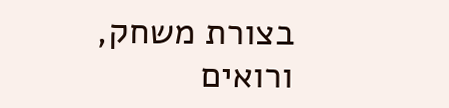בצורת משחק, ורואים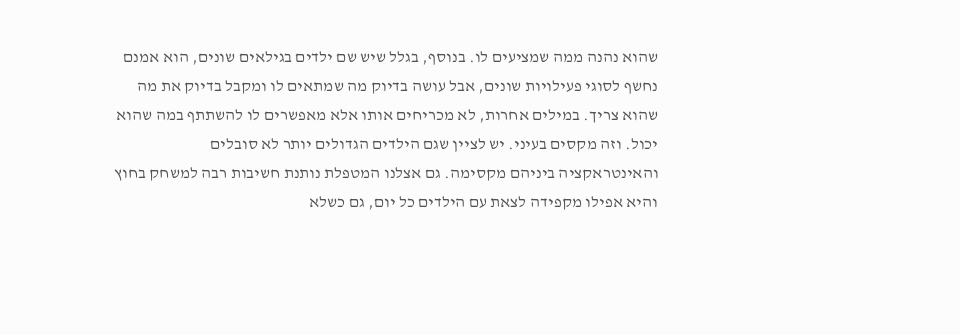שהוא נהנה ממה שמציעים לו. בנוסף, בגלל שיש שם ילדים בגילאים שונים, הוא אמנם נחשף לסוגי פעילויות שונים, אבל עושה בדיוק מה שמתאים לו ומקבל בדיוק את מה שהוא צריך. במילים אחרות, לא מכריחים אותו אלא מאפשרים לו להשתתף במה שהוא יכול. וזה מקסים בעיני. יש לציין שגם הילדים הגדולים יותר לא סובלים והאינטראקציה ביניהם מקסימה. גם אצלנו המטפלת נותנת חשיבות רבה למשחק בחוץ והיא אפילו מקפידה לצאת עם הילדים כל יום, גם כשלא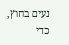נעים בחוץ, כדי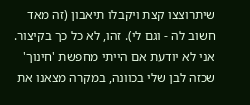שיתרוצצו קצת ויקבלו תיאבון (זה מאד חשוב לה - וגם לי). זהו, לא כל כך בקיצור. אני לא יודעת אם הייתי מחפשת 'חינוך' שכזה לבן שלי בכוונה, במקרה מצאנו את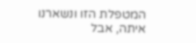המטפלת הזו ונשארנו איתה, אבל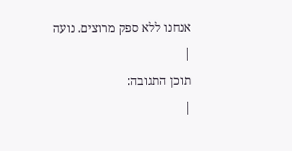אנחנו ללא ספק מרוצים. נועה
|
תוכן התגובה:
|